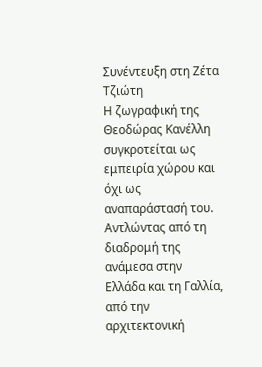Συνέντευξη στη Ζέτα Τζιώτη
Η ζωγραφική της Θεοδώρας Κανέλλη συγκροτείται ως εμπειρία χώρου και όχι ως αναπαράστασή του. Αντλώντας από τη διαδρομή της ανάμεσα στην Ελλάδα και τη Γαλλία, από την αρχιτεκτονική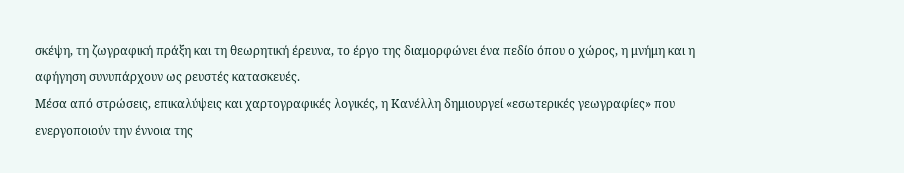σκέψη, τη ζωγραφική πράξη και τη θεωρητική έρευνα, το έργο της διαμορφώνει ένα πεδίο όπου ο χώρος, η μνήμη και η αφήγηση συνυπάρχουν ως ρευστές κατασκευές.
Μέσα από στρώσεις, επικαλύψεις και χαρτογραφικές λογικές, η Κανέλλη δημιουργεί «εσωτερικές γεωγραφίες» που ενεργοποιούν την έννοια της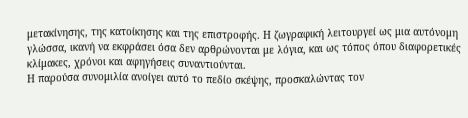μετακίνησης, της κατοίκησης και της επιστροφής. Η ζωγραφική λειτουργεί ως μια αυτόνομη γλώσσα, ικανή να εκφράσει όσα δεν αρθρώνονται με λόγια, και ως τόπος όπου διαφορετικές κλίμακες, χρόνοι και αφηγήσεις συναντιούνται.
Η παρούσα συνομιλία ανοίγει αυτό το πεδίο σκέψης, προσκαλώντας τον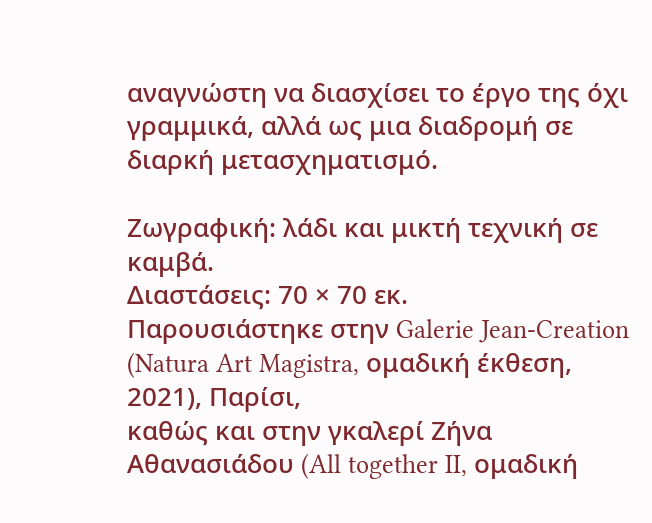αναγνώστη να διασχίσει το έργο της όχι γραμμικά, αλλά ως μια διαδρομή σε διαρκή μετασχηματισμό.

Ζωγραφική: λάδι και μικτή τεχνική σε καμβά.
Διαστάσεις: 70 × 70 εκ.
Παρουσιάστηκε στην Galerie Jean-Creation (Natura Art Magistra, ομαδική έκθεση, 2021), Παρίσι,
καθώς και στην γκαλερί Ζήνα Αθανασιάδου (All together II, ομαδική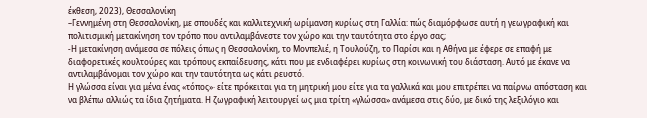έκθεση, 2023), Θεσσαλονίκη
–Γεννημένη στη Θεσσαλονίκη, με σπουδές και καλλιτεχνική ωρίμανση κυρίως στη Γαλλία: πώς διαμόρφωσε αυτή η γεωγραφική και πολιτισμική μετακίνηση τον τρόπο που αντιλαμβάνεστε τον χώρο και την ταυτότητα στο έργο σας;
-Η μετακίνηση ανάμεσα σε πόλεις όπως η Θεσσαλονίκη, το Μονπελιέ, η Τουλούζη, το Παρίσι και η Αθήνα με έφερε σε επαφή με διαφορετικές κουλτούρες και τρόπους εκπαίδευσης, κάτι που με ενδιαφέρει κυρίως στη κοινωνική του διάσταση. Αυτό με έκανε να αντιλαμβάνομαι τον χώρο και την ταυτότητα ως κάτι ρευστό.
Η γλώσσα είναι για μένα ένας «τόπος»· είτε πρόκειται για τη μητρική μου είτε για τα γαλλικά και μου επιτρέπει να παίρνω απόσταση και να βλέπω αλλιώς τα ίδια ζητήματα. Η ζωγραφική λειτουργεί ως μια τρίτη «γλώσσα» ανάμεσα στις δύο, με δικό της λεξιλόγιο και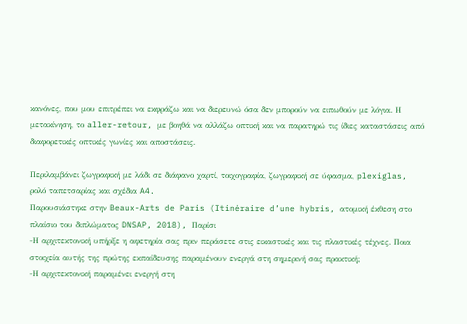κανόνες, που μου επιτρέπει να εκφράζω και να διερευνώ όσα δεν μπορούν να ειπωθούν με λόγια. Η μετακίνηση, το aller-retour, με βοηθά να αλλάζω οπτική και να παρατηρώ τις ίδιες καταστάσεις από διαφορετικές οπτικές γωνίες και αποστάσεις.

Περιλαμβάνει ζωγραφική με λάδι σε διάφανο χαρτί, τοιχογραφία, ζωγραφική σε ύφασμα, plexiglas, ρολό ταπετσαρίας και σχέδια A4.
Παρουσιάστηκε στην Beaux-Arts de Paris (Itinéraire d’une hybris, ατομική έκθεση στο πλαίσιο του διπλώματος DNSAP, 2018), Παρίσι
-Η αρχιτεκτονική υπήρξε η αφετηρία σας πριν περάσετε στις εικαστικές και τις πλαστικές τέχνες. Ποια στοιχεία αυτής της πρώτης εκπαίδευσης παραμένουν ενεργά στη σημερινή σας πρακτική;
-Η αρχιτεκτονική παραμένει ενεργή στη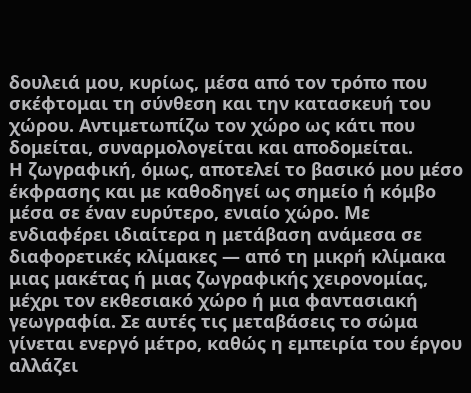δουλειά μου, κυρίως, μέσα από τον τρόπο που σκέφτομαι τη σύνθεση και την κατασκευή του χώρου. Αντιμετωπίζω τον χώρο ως κάτι που δομείται, συναρμολογείται και αποδομείται.
Η ζωγραφική, όμως, αποτελεί το βασικό μου μέσο έκφρασης και με καθοδηγεί ως σημείο ή κόμβο μέσα σε έναν ευρύτερο, ενιαίο χώρο. Με ενδιαφέρει ιδιαίτερα η μετάβαση ανάμεσα σε διαφορετικές κλίμακες — από τη μικρή κλίμακα μιας μακέτας ή μιας ζωγραφικής χειρονομίας, μέχρι τον εκθεσιακό χώρο ή μια φαντασιακή γεωγραφία. Σε αυτές τις μεταβάσεις το σώμα γίνεται ενεργό μέτρο, καθώς η εμπειρία του έργου αλλάζει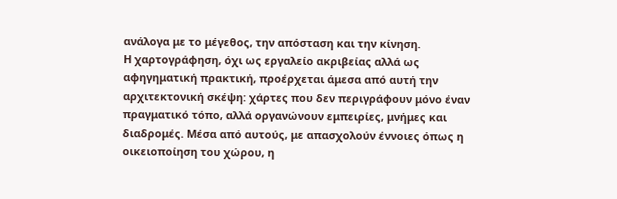ανάλογα με το μέγεθος, την απόσταση και την κίνηση.
Η χαρτογράφηση, όχι ως εργαλείο ακριβείας αλλά ως αφηγηματική πρακτική, προέρχεται άμεσα από αυτή την αρχιτεκτονική σκέψη: χάρτες που δεν περιγράφουν μόνο έναν πραγματικό τόπο, αλλά οργανώνουν εμπειρίες, μνήμες και διαδρομές. Μέσα από αυτούς, με απασχολούν έννοιες όπως η οικειοποίηση του χώρου, η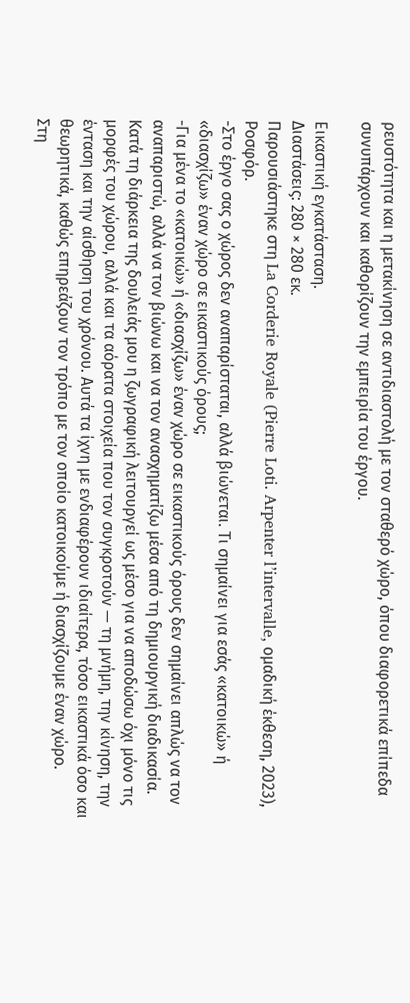ρευστότητα και η μετακίνηση σε αντιδιαστολή με τον σταθερό χώρο, όπου διαφορετικά επίπεδα συνυπάρχουν και καθορίζουν την εμπειρία του έργου.

Εικαστική εγκατάσταση.
Διαστάσεις: 280 × 280 εκ.
Παρουσιάστηκε στη La Corderie Royale (Pierre Loti. Arpenter l’intervalle, ομαδική έκθεση, 2023), Ροσφόρ.
-Στο έργο σας ο χώρος δεν αναπαρίσταται, αλλά βιώνεται. Τι σημαίνει για εσάς «κατοικώ» ή «διασχίζω» έναν χώρο σε εικαστικούς όρους;
-Για μένα το «κατοικώ» ή «διασχίζω» έναν χώρο σε εικαστικούς όρους δεν σημαίνει απλώς να τον αναπαριστώ, αλλά να τον βιώνω και να τον ανασχηματίζω μέσα από τη δημιουργική διαδικασία. Κατά τη διάρκεια της δουλειάς μου η ζωγραφική λειτουργεί ως μέσο για να αποδώσω όχι μόνο τις μορφές του χώρου, αλλά και τα αόρατα στοιχεία που τον συγκροτούν — τη μνήμη, την κίνηση, την ένταση και την αίσθηση του χρόνου. Αυτά τα ίχνη με ενδιαφέρουν ιδιαίτερα, τόσο εικαστικά όσο και θεωρητικά, καθώς επηρεάζουν τον τρόπο με τον οποίο κατοικούμε ή διασχίζουμε έναν χώρο.
Στη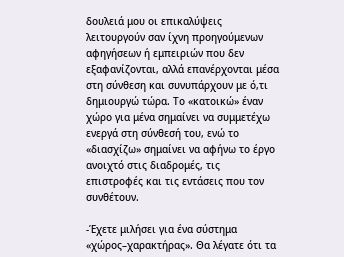δουλειά μου οι επικαλύψεις λειτουργούν σαν ίχνη προηγούμενων αφηγήσεων ή εμπειριών που δεν εξαφανίζονται, αλλά επανέρχονται μέσα στη σύνθεση και συνυπάρχουν με ό,τι δημιουργώ τώρα. Το «κατοικώ» έναν χώρο για μένα σημαίνει να συμμετέχω ενεργά στη σύνθεσή του, ενώ το «διασχίζω» σημαίνει να αφήνω το έργο ανοιχτό στις διαδρομές, τις επιστροφές και τις εντάσεις που τον συνθέτουν.

-Έχετε μιλήσει για ένα σύστημα «χώρος–χαρακτήρας». Θα λέγατε ότι τα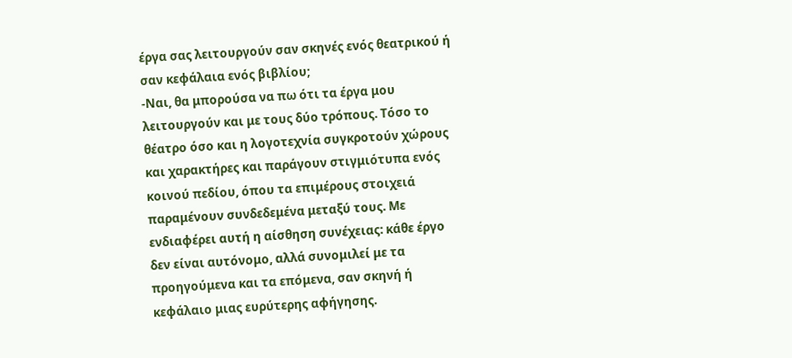έργα σας λειτουργούν σαν σκηνές ενός θεατρικού ή σαν κεφάλαια ενός βιβλίου;
-Ναι, θα μπορούσα να πω ότι τα έργα μου λειτουργούν και με τους δύο τρόπους. Τόσο το θέατρο όσο και η λογοτεχνία συγκροτούν χώρους και χαρακτήρες και παράγουν στιγμιότυπα ενός κοινού πεδίου, όπου τα επιμέρους στοιχειά παραμένουν συνδεδεμένα μεταξύ τους. Με ενδιαφέρει αυτή η αίσθηση συνέχειας: κάθε έργο δεν είναι αυτόνομο, αλλά συνομιλεί με τα προηγούμενα και τα επόμενα, σαν σκηνή ή κεφάλαιο μιας ευρύτερης αφήγησης.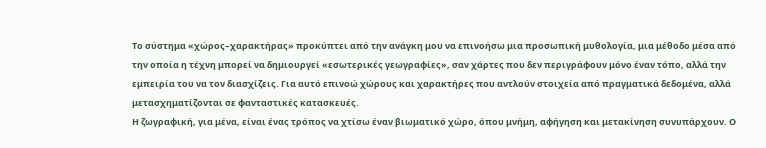Το σύστημα «χώρος–χαρακτήρας» προκύπτει από την ανάγκη μου να επινοήσω μια προσωπική μυθολογία, μια μέθοδο μέσα από την οποία η τέχνη μπορεί να δημιουργεί «εσωτερικές γεωγραφίες», σαν χάρτες που δεν περιγράφουν μόνο έναν τόπο, αλλά την εμπειρία του να τον διασχίζεις. Για αυτό επινοώ χώρους και χαρακτήρες που αντλούν στοιχεία από πραγματικά δεδομένα, αλλά μετασχηματίζονται σε φανταστικές κατασκευές.
Η ζωγραφική, για μένα, είναι ένας τρόπος να χτίσω έναν βιωματικό χώρο, όπου μνήμη, αφήγηση και μετακίνηση συνυπάρχουν. Ο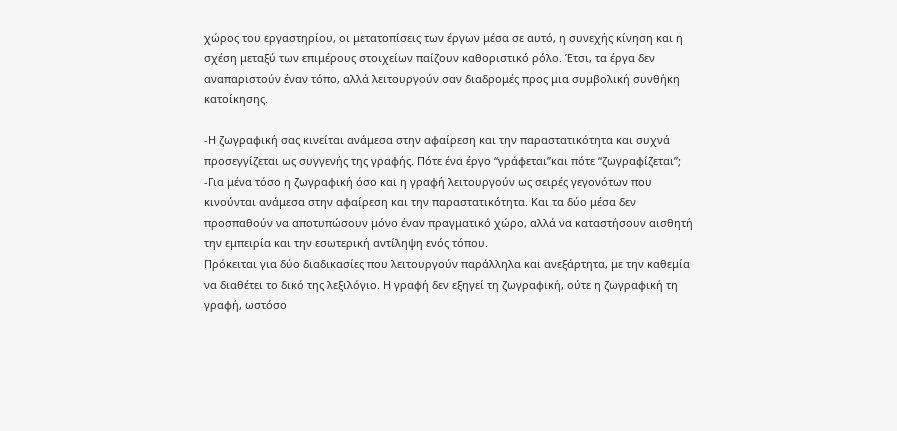χώρος του εργαστηρίου, οι μετατοπίσεις των έργων μέσα σε αυτό, η συνεχής κίνηση και η σχέση μεταξύ των επιμέρους στοιχείων παίζουν καθοριστικό ρόλο. Έτσι, τα έργα δεν αναπαριστούν έναν τόπο, αλλά λειτουργούν σαν διαδρομές προς μια συμβολική συνθήκη κατοίκησης.

-Η ζωγραφική σας κινείται ανάμεσα στην αφαίρεση και την παραστατικότητα και συχνά προσεγγίζεται ως συγγενής της γραφής. Πότε ένα έργο “γράφεται”και πότε “ζωγραφίζεται”;
-Για μένα τόσο η ζωγραφική όσο και η γραφή λειτουργούν ως σειρές γεγονότων που κινούνται ανάμεσα στην αφαίρεση και την παραστατικότητα. Και τα δύο μέσα δεν προσπαθούν να αποτυπώσουν μόνο έναν πραγματικό χώρο, αλλά να καταστήσουν αισθητή την εμπειρία και την εσωτερική αντίληψη ενός τόπου.
Πρόκειται για δύο διαδικασίες που λειτουργούν παράλληλα και ανεξάρτητα, με την καθεμία να διαθέτει το δικό της λεξιλόγιο. Η γραφή δεν εξηγεί τη ζωγραφική, ούτε η ζωγραφική τη γραφή, ωστόσο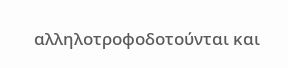αλληλοτροφοδοτούνται και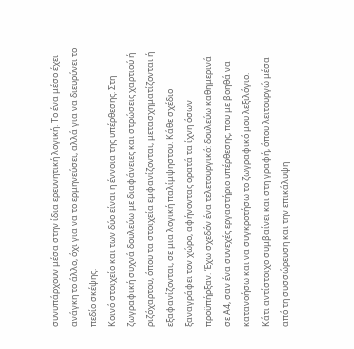συνυπάρχουν μέσα στην ίδια ερευνητική λογική. Το ένα μέσο έχει ανάγκη το άλλο, όχι για να το ερμηνεύσει, αλλά για να διευρύνει το πεδίο σκέψης.
Κοινό στοιχείο και των δύο είναι η έννοια της υπέρθεσης. Στη ζωγραφική συχνά δουλεύω με διαφάνειες και στρώσεις χαρτιού ή ριζόχαρτου, όπου τα στοιχεία εμφανίζονται, μετασχηματίζονται ή εξαφανίζονται, σε μια λογική παλίμψηστου. Κάθε σχέδιο ξαναγράφει τον χώρο, αφήνοντας ορατά τα ίχνη όσων προϋπήρξαν. Έχω σχεδόν ένα τελετουργικό: δουλεύω καθημερινά σε Α4, σαν ένα συνεχές εργαστήριο υπέρθεσης, που με βοηθά να κατανοήσω και να συγκροτήσω το ζωγραφικό μου λεξιλόγιο.
Κάτι αντίστοιχο συμβαίνει και στη γραφή, όπου λειτουργώ μέσα από τη συσσώρευση και την επικάλυψη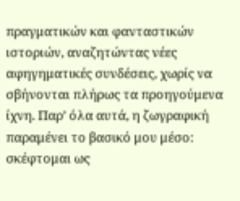πραγματικών και φανταστικών ιστοριών, αναζητώντας νέες αφηγηματικές συνδέσεις, χωρίς να σβήνονται πλήρως τα προηγούμενα ίχνη. Παρ’ όλα αυτά, η ζωγραφική παραμένει το βασικό μου μέσο: σκέφτομαι ως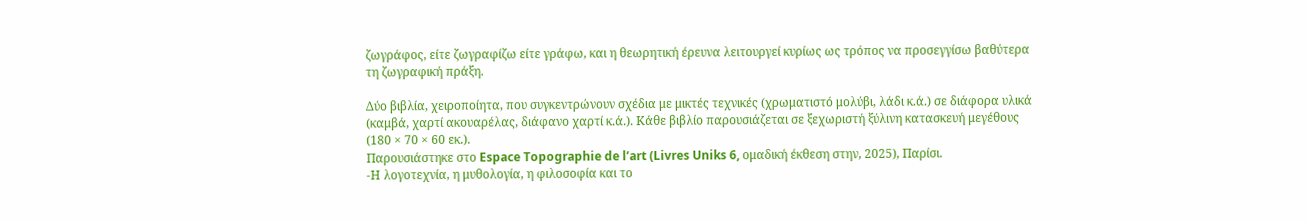ζωγράφος, είτε ζωγραφίζω είτε γράφω, και η θεωρητική έρευνα λειτουργεί κυρίως ως τρόπος να προσεγγίσω βαθύτερα τη ζωγραφική πράξη.

Δύο βιβλία, χειροποίητα, που συγκεντρώνουν σχέδια με μικτές τεχνικές (χρωματιστό μολύβι, λάδι κ.ά.) σε διάφορα υλικά (καμβά, χαρτί ακουαρέλας, διάφανο χαρτί κ.ά.). Κάθε βιβλίο παρουσιάζεται σε ξεχωριστή ξύλινη κατασκευή μεγέθους (180 × 70 × 60 εκ.).
Παρουσιάστηκε στο Espace Topographie de l’art (Livres Uniks 6, ομαδική έκθεση στην, 2025), Παρίσι.
-Η λογοτεχνία, η μυθολογία, η φιλοσοφία και το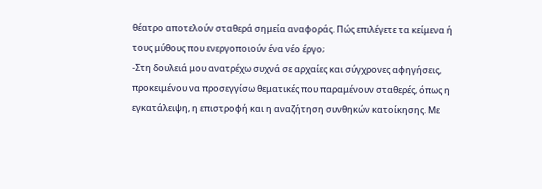θέατρο αποτελούν σταθερά σημεία αναφοράς. Πώς επιλέγετε τα κείμενα ή τους μύθους που ενεργοποιούν ένα νέο έργο;
-Στη δουλειά μου ανατρέχω συχνά σε αρχαίες και σύγχρονες αφηγήσεις, προκειμένου να προσεγγίσω θεματικές που παραμένουν σταθερές, όπως η εγκατάλειψη, η επιστροφή και η αναζήτηση συνθηκών κατοίκησης. Με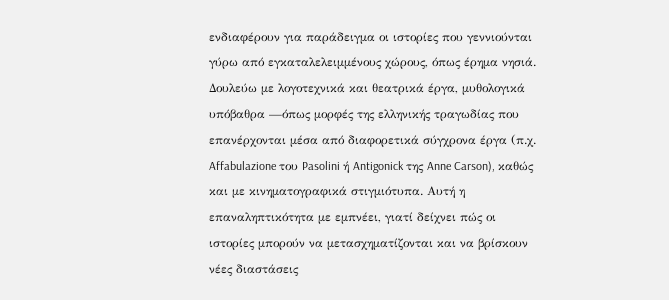ενδιαφέρουν για παράδειγμα οι ιστορίες που γεννιούνται γύρω από εγκαταλελειμμένους χώρους, όπως έρημα νησιά.
Δουλεύω με λογοτεχνικά και θεατρικά έργα, μυθολογικά υπόβαθρα —όπως μορφές της ελληνικής τραγωδίας που επανέρχονται μέσα από διαφορετικά σύγχρονα έργα (π.χ. Affabulazione του Pasolini ή Antigonick της Anne Carson), καθώς και με κινηματογραφικά στιγμιότυπα. Αυτή η επαναληπτικότητα με εμπνέει, γιατί δείχνει πώς οι ιστορίες μπορούν να μετασχηματίζονται και να βρίσκουν νέες διαστάσεις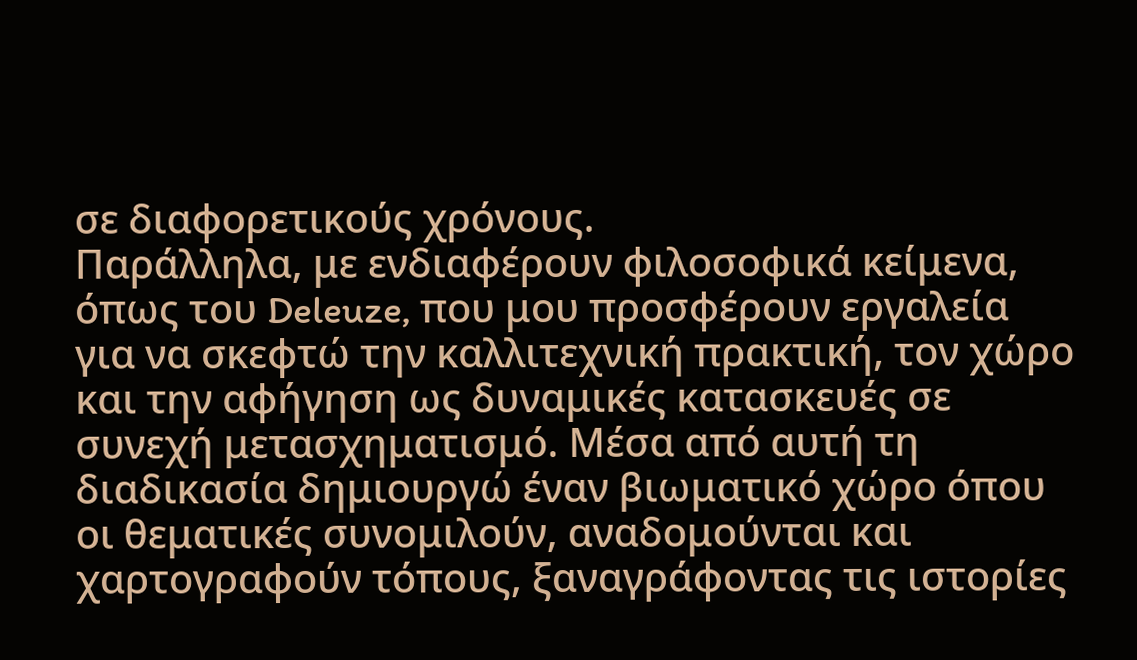σε διαφορετικούς χρόνους.
Παράλληλα, με ενδιαφέρουν φιλοσοφικά κείμενα, όπως του Deleuze, που μου προσφέρουν εργαλεία για να σκεφτώ την καλλιτεχνική πρακτική, τον χώρο και την αφήγηση ως δυναμικές κατασκευές σε συνεχή μετασχηματισμό. Μέσα από αυτή τη διαδικασία δημιουργώ έναν βιωματικό χώρο όπου οι θεματικές συνομιλούν, αναδομούνται και χαρτογραφούν τόπους, ξαναγράφοντας τις ιστορίες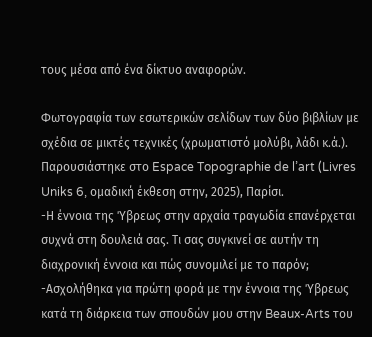τους μέσα από ένα δίκτυο αναφορών.

Φωτογραφία των εσωτερικών σελίδων των δύο βιβλίων με σχέδια σε μικτές τεχνικές (χρωματιστό μολύβι, λάδι κ.ά.).
Παρουσιάστηκε στο Espace Topographie de l’art (Livres Uniks 6, ομαδική έκθεση στην, 2025), Παρίσι.
-Η έννοια της Ύβρεως στην αρχαία τραγωδία επανέρχεται συχνά στη δουλειά σας. Τι σας συγκινεί σε αυτήν τη διαχρονική έννοια και πώς συνομιλεί με το παρόν;
-Ασχολήθηκα για πρώτη φορά με την έννοια της Ύβρεως κατά τη διάρκεια των σπουδών μου στην Beaux-Arts του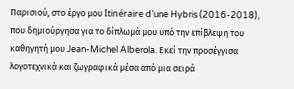Παρισιού, στο έργο μου Itinéraire d’une Hybris (2016-2018), που δημιούργησα για το δίπλωμά μου υπό την επίβλεψη του καθηγητή μου Jean-Michel Alberola. Εκεί την προσέγγισα λογοτεχνικά και ζωγραφικά μέσα από μια σειρά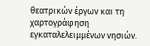θεατρικών έργων και τη χαρτογράφηση εγκαταλελειμμένων νησιών.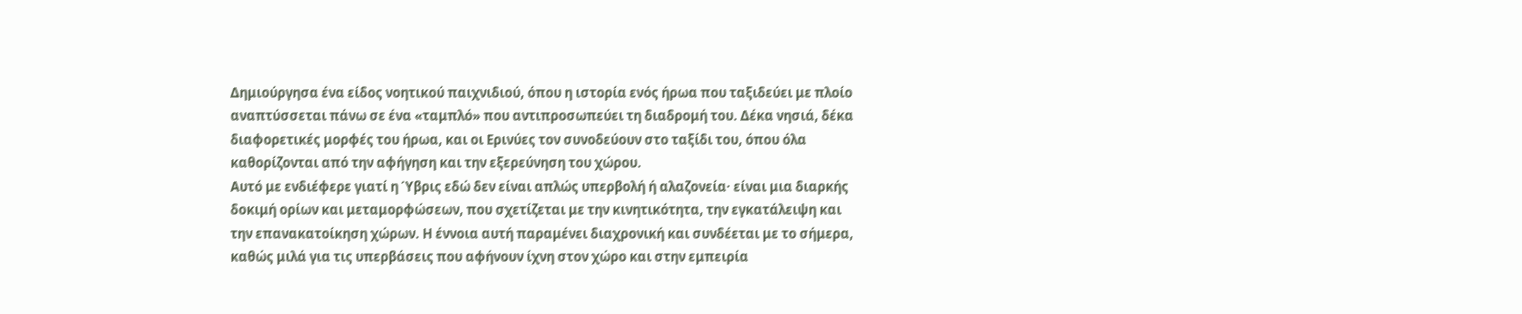Δημιούργησα ένα είδος νοητικού παιχνιδιού, όπου η ιστορία ενός ήρωα που ταξιδεύει με πλοίο αναπτύσσεται πάνω σε ένα «ταμπλό» που αντιπροσωπεύει τη διαδρομή του. Δέκα νησιά, δέκα διαφορετικές μορφές του ήρωα, και οι Ερινύες τον συνοδεύουν στο ταξίδι του, όπου όλα καθορίζονται από την αφήγηση και την εξερεύνηση του χώρου.
Αυτό με ενδιέφερε γιατί η Ύβρις εδώ δεν είναι απλώς υπερβολή ή αλαζονεία· είναι μια διαρκής δοκιμή ορίων και μεταμορφώσεων, που σχετίζεται με την κινητικότητα, την εγκατάλειψη και την επανακατοίκηση χώρων. Η έννοια αυτή παραμένει διαχρονική και συνδέεται με το σήμερα, καθώς μιλά για τις υπερβάσεις που αφήνουν ίχνη στον χώρο και στην εμπειρία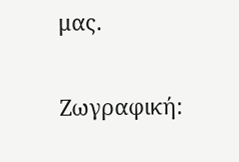μας.

Ζωγραφική: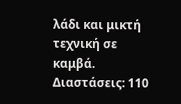λάδι και μικτή τεχνική σε καμβά.
Διαστάσεις: 110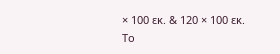× 100 εκ. & 120 × 100 εκ.
Το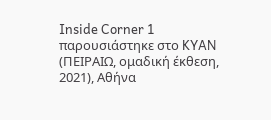Inside Corner 1 παρουσιάστηκε στο KYAN (ΠΕΙΡΑΙΩ, ομαδική έκθεση, 2021), Αθήνα